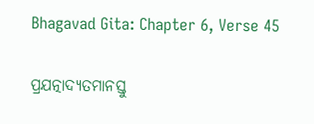Bhagavad Gita: Chapter 6, Verse 45

ପ୍ରଯତ୍ନାଦ୍ୟତମାନସ୍ତୁ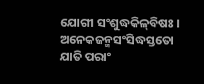ଯୋଗୀ ସଂଶୁଦ୍ଧକିଳ୍‌ବିଷଃ ।
ଅନେକଜନ୍ମସଂସିଦ୍ଧସ୍ତତୋ ଯାତି ପରାଂ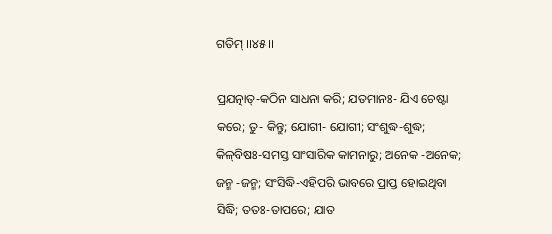ଗତିମ୍ ।।୪୫।।

ପ୍ରଯତ୍ନାତ୍‌-କଠିନ ସାଧନା କରି; ଯତମାନଃ- ଯିଏ ଚେଷ୍ଟା କରେ; ତୁ- କିନ୍ତୁ; ଯୋଗୀ- ଯୋଗୀ; ସଂଶୁଦ୍ଧ-ଶୁଦ୍ଧ; କିଳ୍‌ବିଷଃ-ସମସ୍ତ ସାଂସାରିକ କାମନାରୁ; ଅନେକ -ଅନେକ; ଜନ୍ମ -ଜନ୍ମ; ସଂସିଦ୍ଧି-ଏହିପରି ଭାବରେ ପ୍ରାପ୍ତ ହୋଇଥିବା ସିଦ୍ଧି; ତତଃ-ତାପରେ; ଯାତ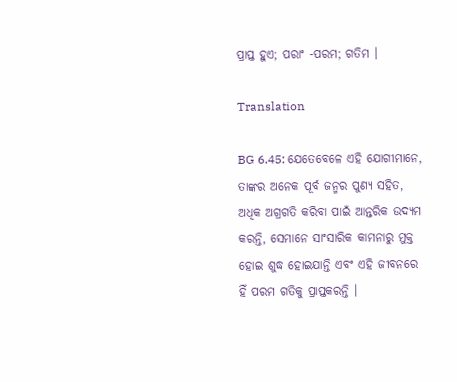ପ୍ରାପ୍ତ ହୁଏ; ପରାଂ -ପରମ; ଗତିମ ।

Translation

BG 6.45: ଯେତେବେଳେ ଏହି ଯୋଗୀମାନେ, ତାଙ୍କର ଅନେକ ପୂର୍ବ ଜନ୍ମର ପୁଣ୍ୟ ସହିତ, ଅଧିକ ଅଗ୍ରଗତି କରିବା ପାଇଁ ଆନ୍ତରିକ ଉଦ୍ୟମ କରନ୍ତି, ସେମାନେ ସାଂସାରିକ କାମନାରୁ ମୁକ୍ତ ହୋଇ ଶୁଦ୍ଧ ହୋଇଯାନ୍ତି ଏବଂ ଏହି ଜୀବନରେ ହିଁ ପରମ ଗତିକୁ ପ୍ରାପ୍ତକରନ୍ତି ।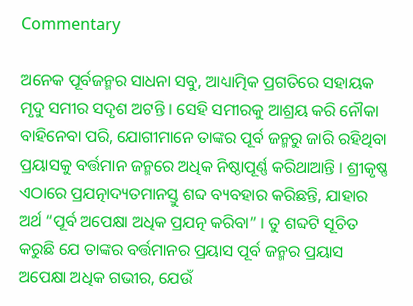Commentary

ଅନେକ ପୂର୍ବଜନ୍ମର ସାଧନା ସବୁ, ଆଧ୍ୟାତ୍ମିକ ପ୍ରଗତିରେ ସହାୟକ ମୃଦୁ ସମୀର ସଦୃଶ ଅଟନ୍ତି । ସେହି ସମୀରକୁ ଆଶ୍ରୟ କରି ନୌକା ବାହିନେବା ପରି, ଯୋଗୀମାନେ ତାଙ୍କର ପୂର୍ବ ଜନ୍ମରୁ ଜାରି ରହିଥିବା ପ୍ରୟାସକୁ ବର୍ତ୍ତମାନ ଜନ୍ମରେ ଅଧିକ ନିଷ୍ଠାପୂର୍ଣ୍ଣ କରିଥାଆନ୍ତି । ଶ୍ରୀକୃଷ୍ଣ ଏଠାରେ ପ୍ରଯତ୍ନାଦ୍ୟତମାନସ୍ତୁ ଶବ୍ଦ ବ୍ୟବହାର କରିଛନ୍ତି, ଯାହାର ଅର୍ଥ “ପୂର୍ବ ଅପେକ୍ଷା ଅଧିକ ପ୍ରଯତ୍ନ କରିବା” । ତୁ ଶବ୍ଦଟି ସୂଚିତ କରୁଛି ଯେ ତାଙ୍କର ବର୍ତ୍ତମାନର ପ୍ରୟାସ ପୂର୍ବ ଜନ୍ମର ପ୍ରୟାସ ଅପେକ୍ଷା ଅଧିକ ଗଭୀର, ଯେଉଁ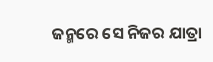ଜନ୍ମରେ ସେ ନିଜର ଯାତ୍ରା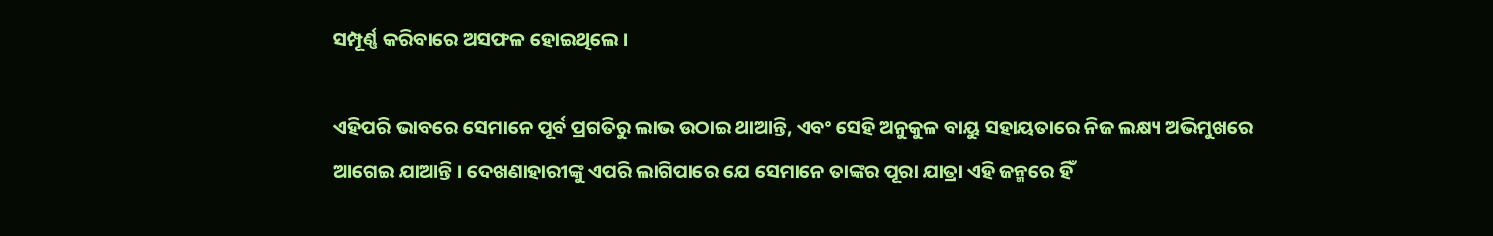ସମ୍ପୂର୍ଣ୍ଣ କରିବାରେ ଅସଫଳ ହୋଇଥିଲେ ।

ଏହିପରି ଭାବରେ ସେମାନେ ପୂର୍ବ ପ୍ରଗତିରୁ ଲାଭ ଉଠାଇ ଥାଆନ୍ତି, ଏବଂ ସେହି ଅନୁକୁଳ ବାୟୁ ସହାୟତାରେ ନିଜ ଲକ୍ଷ୍ୟ ଅଭିମୁଖରେ ଆଗେଇ ଯାଆନ୍ତି । ଦେଖଣାହାରୀଙ୍କୁ ଏପରି ଲାଗିପାରେ ଯେ ସେମାନେ ତାଙ୍କର ପୂରା ଯାତ୍ରା ଏହି ଜନ୍ମରେ ହିଁ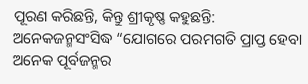ପୂରଣ କରିଛନ୍ତି, କିନ୍ତୁ ଶ୍ରୀକୃଷ୍ଣ କହୁଛନ୍ତି: ଅନେକଜନ୍ମସଂସିଦ୍ଧ “ଯୋଗରେ ପରମଗତି ପ୍ରାପ୍ତ ହେବା ଅନେକ ପୂର୍ବଜନ୍ମର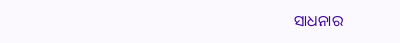ସାଧନାର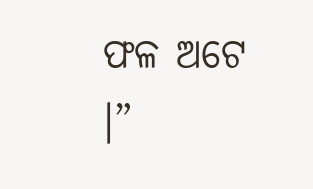ଫଳ ଅଟେ ।”